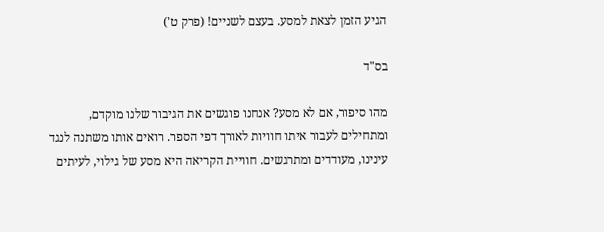הגיע הזמן לצאת למסע. בעצם לשניים! (פרק ט')

בס"ד

מהו סיפור, אם לא מסע? אנחנו פוגשים את הגיבור שלנו מוקדם, ומתחילים לעבור איתו חוויות לאורך דפי הספר. רואים אותו משתנה לנגד עינינו, מעודדים ומתרגשים. חוויית הקריאה היא מסע של גילוי, לעיתים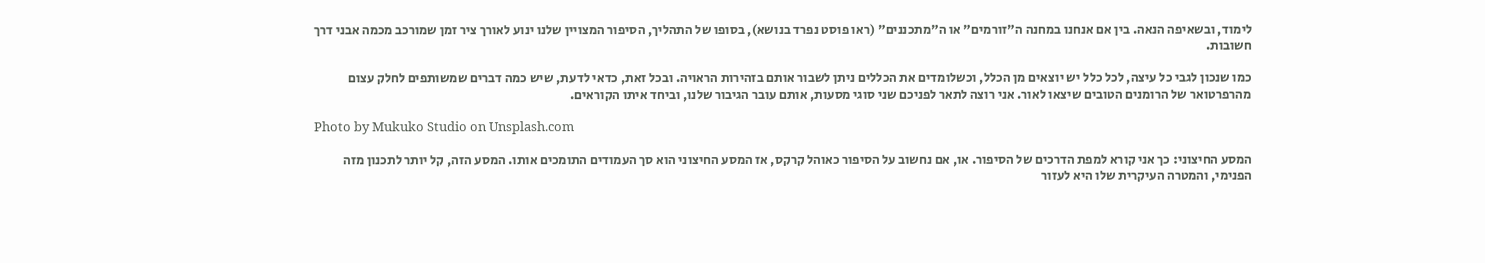לימוד, ובשאיפה הנאה. בין אם אנחנו במחנה ה"זורמים" או ה"מתכננים" (ראו פוסט נפרד בנושא), בסופו של התהליך, הסיפור המצויין שלנו ינוע לאורך ציר זמן שמורכב מכמה אבני דרך חשובות.

כמו שנכון לגבי כל עיצה, לכל כלל יש יוצאים מן הכלל, וכשלומדים את הכללים ניתן לשבור אותם בזהירות הראויה. ובכל זאת, כדאי לדעת, שיש כמה דברים שמשותפים לחלק עצום מהרפרטואר של הרומנים הטובים שיצאו לאור. אני רוצה לתאר לפניכם שני סוגי מסעות, אותם עובר הגיבור שלנו, וביחד איתו הקוראים.

Photo by Mukuko Studio on Unsplash.com

המסע החיצוני: כך אני קורא למפת הדרכים של הסיפור. או, אם נחשוב על הסיפור כאוהל קרקס, אז המסע החיצוני הוא סך העמודים התומכים אותו. המסע הזה, קל יותר לתכנון מזה הפנימי, והמטרה העיקרית שלו היא לעזור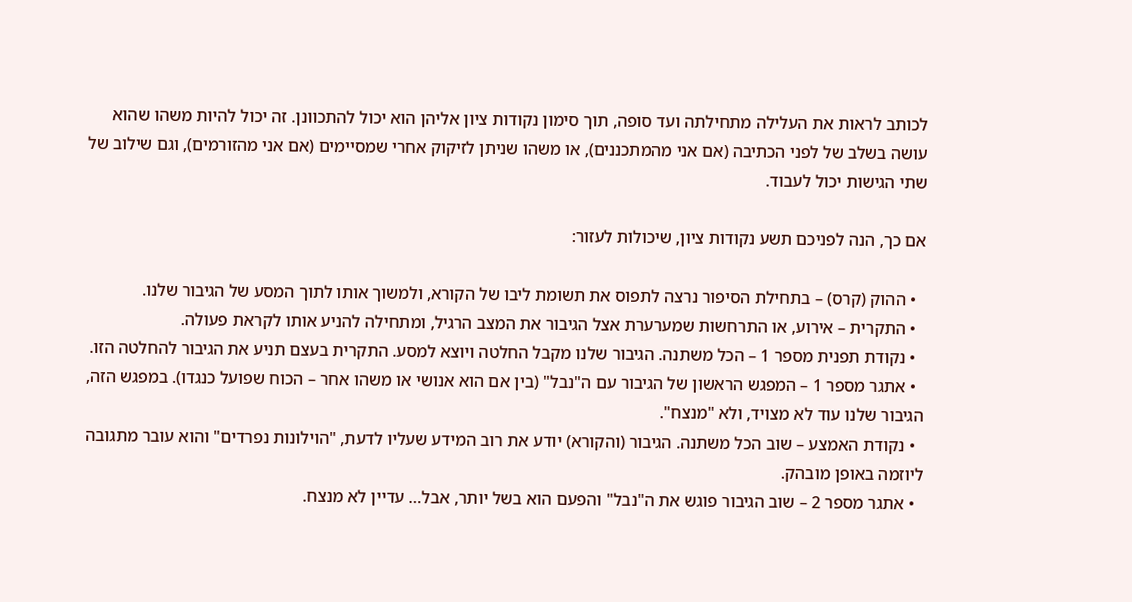לכותב לראות את העלילה מתחילתה ועד סופה, תוך סימון נקודות ציון אליהן הוא יכול להתכוונן. זה יכול להיות משהו שהוא עושה בשלב של לפני הכתיבה (אם אני מהמתכננים), או משהו שניתן לזיקוק אחרי שמסיימים (אם אני מהזורמים), וגם שילוב של שתי הגישות יכול לעבוד.

אם כך, הנה לפניכם תשע נקודות ציון, שיכולות לעזור:

  • ההוק (קרס) – בתחילת הסיפור נרצה לתפוס את תשומת ליבו של הקורא, ולמשוך אותו לתוך המסע של הגיבור שלנו.
  • התקרית – אירוע, או התרחשות שמערערת אצל הגיבור את המצב הרגיל, ומתחילה להניע אותו לקראת פעולה.
  • נקודת תפנית מספר 1 – הכל משתנה. הגיבור שלנו מקבל החלטה ויוצא למסע. התקרית בעצם תניע את הגיבור להחלטה הזו.
  • אתגר מספר 1 – המפגש הראשון של הגיבור עם ה"נבל" (בין אם הוא אנושי או משהו אחר – הכוח שפועל כנגדו). במפגש הזה, הגיבור שלנו עוד לא מצויד, ולא "מנצח".
  • נקודת האמצע – שוב הכל משתנה. הגיבור (והקורא) יודע את רוב המידע שעליו לדעת, "הוילונות נפרדים" והוא עובר מתגובה ליוזמה באופן מובהק.
  • אתגר מספר 2 – שוב הגיבור פוגש את ה"נבל" והפעם הוא בשל יותר, אבל… עדיין לא מנצח.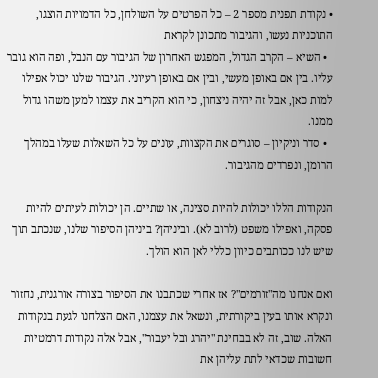• נקודת תפנית מספר 2 – כל הפרטים על השולחן, כל הדמויות הוצגו, התוכניות נעשו, והגיבור מתכונן לקראת
  • השיא – הקרב הגדול, המפגש האחרון של הגיבור עם הנבל, ופה הוא גובר עליו. בין אם באופן מעשי, ובין אם באופן רעיוני. הגיבור שלנו יכול אפילו למות כאן, אבל זה יהיה ניצחון, כי הוא הקריב את עצמו למען משהו גדול ממנו.
  • סדר וניקיון – סוגרים את הקצוות, עונים על כל השאלות שעלו במהלך הרומן, ונפרדים מהגיבור.

הנקודות הללו יכולות להיות סצינה, או שתיים. הן יכולות לעיתים להיות פסקה, ואפילו משפט (לרוב לא). וביניהן? ביניהן הסיפור שלנו, שנכתב תוך שיש לנו ככותבים כיוון כללי לאן הוא הולך.

ואם אנחנו מה"זורמים"? אז אחרי שכתבנו את הסיפור בצורה אורגנית, נחזור ונקרא אותו בעין ביקורתית, ונשאל את עצמנו, האם הצלחנו לגעת בנקודות האלה. שוב, זה לא בבחינת "יהרג ובל יעבור", אבל אלה נקודות דרמטיות חשובות שכדאי לתת עליהן את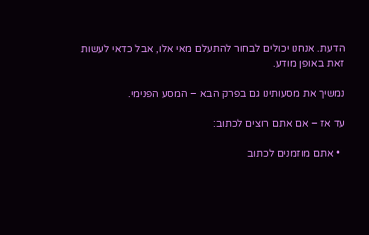הדעת. אנחנו יכולים לבחור להתעלם מאי אלו, אבל כדאי לעשות זאת באופן מודע.

נמשיך את מסעותינו גם בפרק הבא – המסע הפנימי.

עד אז – אם אתם רוצים לכתוב:

  • אתם מוזמנים לכתוב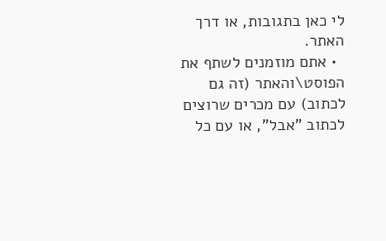לי כאן בתגובות, או דרך האתר.
  • אתם מוזמנים לשתף את הפוסט\והאתר (זה גם לכתוב) עם מכרים שרוצים לכתוב "אבל", או עם כל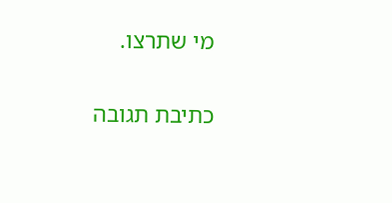מי שתרצו.

כתיבת תגובה